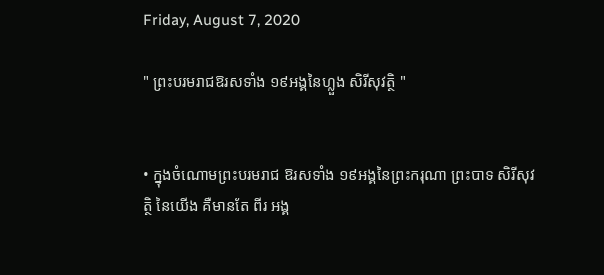Friday, August 7, 2020

" ព្រះបរមរាជឱរសទាំង ១៩អង្គនៃហ្លួង សិរីសុវត្ថិ "


• ក្នុងចំណោមព្រះបរមរាជ ឱរសទាំង ១៩អង្គនៃព្រះករុណា ព្រះបាទ សិរីសុវត្ថិ នៃយើង គឺមានតែ ពីរ អង្គ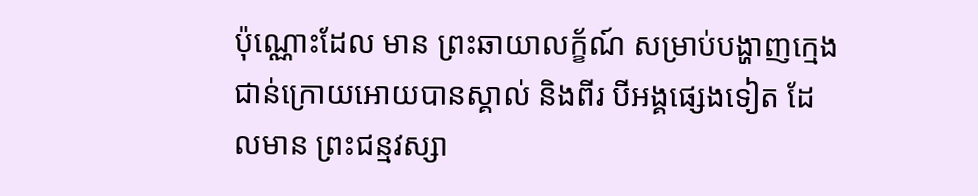ប៉ុណ្ណោះដែល មាន ព្រះឆាយាលក្ខ័ណ៍ សម្រាប់បង្ហាញក្មេងជាន់ក្រោយអោយបានស្គាល់ និងពីរ បីអង្គផ្សេងទៀត ដែលមាន ព្រះជន្មវស្សា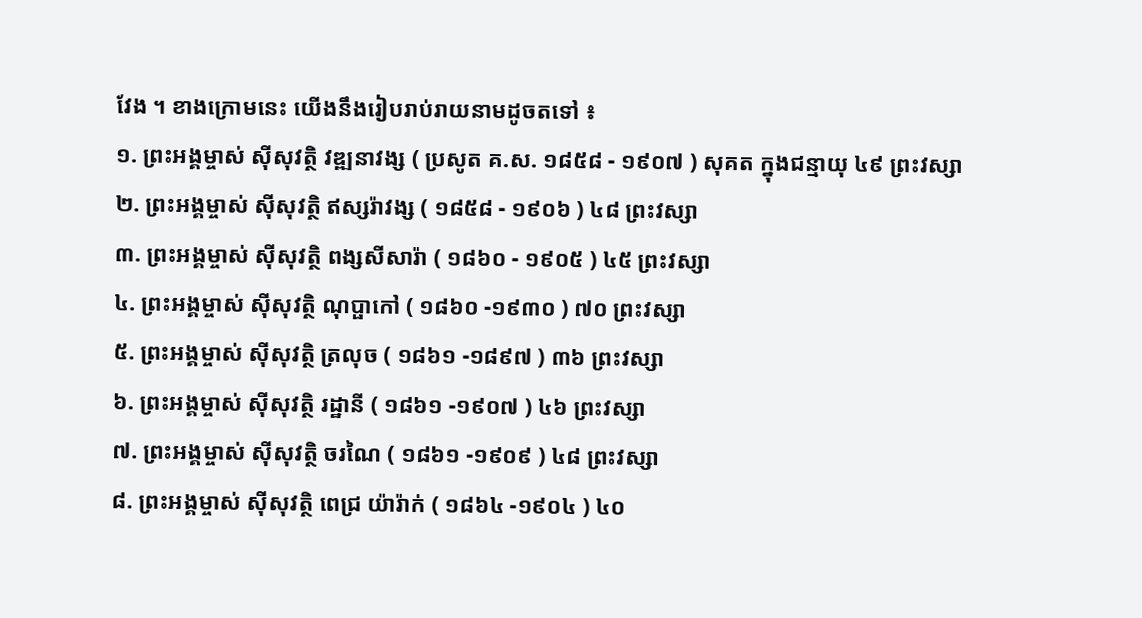វែង ។ ខាងក្រោមនេះ យើងនឹងរៀបរាប់រាយនាមដូចតទៅ ៖
១. ព្រះអង្គម្ចាស់ សុីសុវត្ថិ វឌ្ឍនាវង្ស ( ប្រសូត គ.ស. ១៨៥៨ - ១៩០៧ ) សុគត ក្នុងជន្មាយុ ៤៩ ព្រះវស្សា
២. ព្រះអង្គម្ចាស់ សុីសុវត្ថិ ឥស្សរ៉ាវង្ស ( ១៨៥៨ - ១៩០៦ ) ៤៨ ព្រះវស្សា
៣. ព្រះអង្គម្ចាស់ សុីសុវត្ថិ ពង្សសីសារ៉ា ( ១៨៦០ - ១៩០៥ ) ៤៥ ព្រះវស្សា
៤. ព្រះអង្គម្ចាស់ សុីសុវត្ថិ ណុប្ផាកៅ ( ១៨៦០ -១៩៣០ ) ៧០ ព្រះវស្សា
៥. ព្រះអង្គម្ចាស់ សុីសុវត្ថិ ត្រលុច ( ១៨៦១ -១៨៩៧ ) ៣៦ ព្រះវស្សា
៦. ព្រះអង្គម្ចាស់ សុីសុវត្ថិ រដ្ឋានី ( ១៨៦១ -១៩០៧ ) ៤៦ ព្រះវស្សា
៧. ព្រះអង្គម្ចាស់ សុីសុវត្ថិ ចរណៃ ( ១៨៦១ -១៩០៩ ) ៤៨ ព្រះវស្សា
៨. ព្រះអង្គម្ចាស់ សុីសុវត្ថិ ពេជ្រ យ៉ារ៉ាក់ ( ១៨៦៤ -១៩០៤ ) ៤០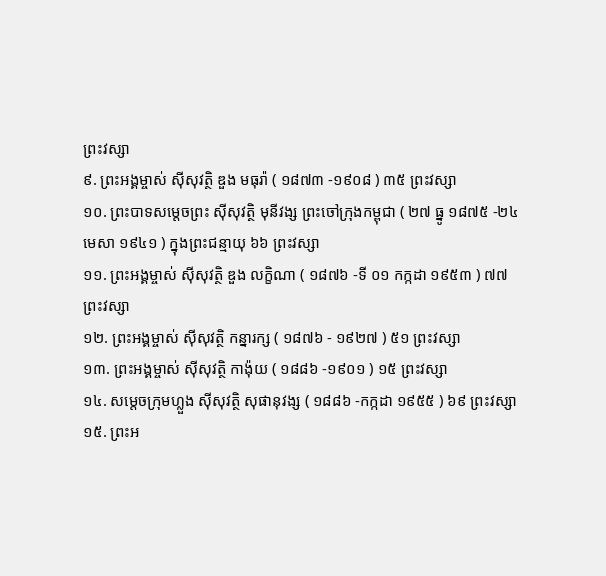ព្រះវស្សា
៩. ព្រះអង្គម្ចាស់ សុីសុវត្ថិ ឌួង មធុរ៉ា ( ១៨៧៣ -១៩០៨ ) ៣៥ ព្រះវស្សា
១០. ព្រះបាទសម្តេចព្រះ សុីសុវត្ថិ មុនីវង្ស ព្រះចៅក្រុងកម្ពុជា ( ២៧ ធ្នូ ១៨៧៥ -២៤ មេសា ១៩៤១ ) ក្នុងព្រះជន្មាយុ ៦៦ ព្រះវស្សា
១១. ព្រះអង្គម្ចាស់ សុីសុវត្ថិ ឌួង លក្ខិណា ( ១៨៧៦ -ទី ០១ កក្កដា ១៩៥៣ ) ៧៧ ព្រះវស្សា
១២. ព្រះអង្គម្ចាស់ សុីសុវត្ថិ កន្នារក្ស ( ១៨៧៦ - ១៩២៧ ) ៥១ ព្រះវស្សា
១៣. ព្រះអង្គម្ចាស់ សុីសុវត្ថិ កាង៉ុយ ( ១៨៨៦ -១៩០១ ) ១៥ ព្រះវស្សា
១៤. សម្តេចក្រុមហ្លួង សុីសុវត្ថិ សុផានុវង្ស ( ១៨៨៦ -កក្កដា ១៩៥៥ ) ៦៩ ព្រះវស្សា
១៥. ព្រះអ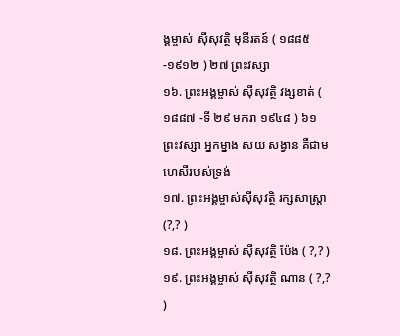ង្គម្ចាស់ សុីសុវត្ថិ មុនីរតន៍ ( ១៨៨៥ -១៩១២ ) ២៧ ព្រះវស្សា
១៦. ព្រះអង្គម្ចាស់ សុីសុវត្ថិ វង្សខាត់ ( ១៨៨៧ -ទី ២៩ មករា ១៩៤៨ ) ៦១ ព្រះវស្សា អ្នកម្នាង សយ សង្វាន គឺជាមហេសីរបស់ទ្រង់
១៧. ព្រះអង្គម្ចាស់សុីសុវត្ថិ រក្សសាស្ត្រា (?,? )
១៨. ព្រះអង្គម្ចាស់ សុីសុវត្ថិ ប៉ែង ( ?,? )
១៩. ព្រះអង្គម្ចាស់ សុីសុវត្ថិ ណាន ( ?,? )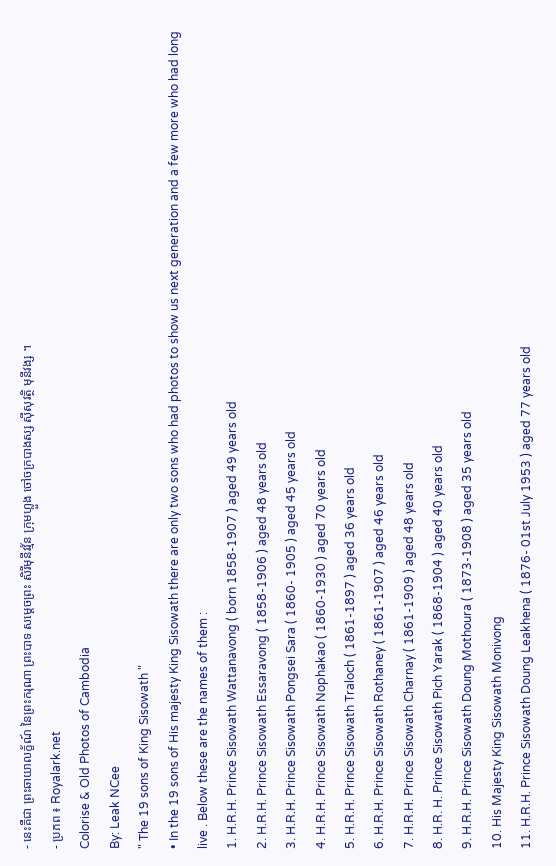- នេះគឺជា ព្រះឆាយាលក្ខ័ណ៍ នៃព្រះករុណា ព្រះបាទ សម្តេចព្រះ សិរីមុនីវវ្ម័ន ក្រុមហ្លួង ចៅចក្របាងស្ស សុីសុវត្ថិ មុនីវង្ស ។
- ប្រភព ៖ Royalark.net
Colorise & Old Photos of Cambodia
By: Leak NCee
" The 19 sons of King Sisowath "
• In the 19 sons of His majesty King Sisowath there are only two sons who had photos to show us next generation and a few more who had long live . Below these are the names of them :
1. H.R.H. Prince Sisowath Wattanavong ( born 1858-1907 ) aged 49 years old
2. H.R.H. Prince Sisowath Essaravong ( 1858-1906 ) aged 48 years old
3. H.R.H. Prince Sisowath Pongsei Sara ( 1860- 1905 ) aged 45 years old
4. H.R.H. Prince Sisowath Nophakao ( 1860-1930 ) aged 70 years old
5. H.R.H. Prince Sisowath Traloch ( 1861-1897 ) aged 36 years old
6. H.R.H. Prince Sisowath Rothaney ( 1861-1907 ) aged 46 years old
7. H.R.H. Prince Sisowath Charnay ( 1861-1909 ) aged 48 years old
8. H.R. H. Prince Sisowath Pich Yarak ( 1868-1904 ) aged 40 years old
9. H.R.H. Prince Sisowath Doung Mothoura ( 1873-1908 ) aged 35 years old
10. His Majesty King Sisowath Monivong
11. H.R.H. Prince Sisowath Doung Leakhena ( 1876- 01st July 1953 ) aged 77 years old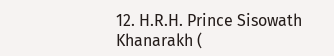12. H.R.H. Prince Sisowath Khanarakh (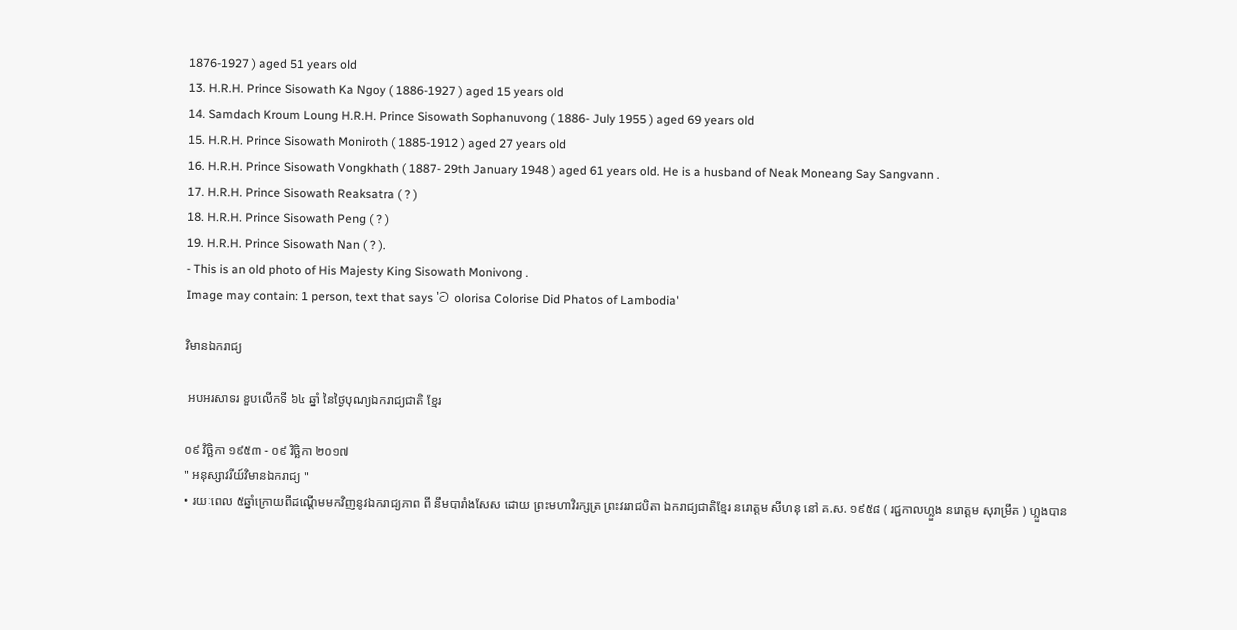1876-1927 ) aged 51 years old
13. H.R.H. Prince Sisowath Ka Ngoy ( 1886-1927 ) aged 15 years old
14. Samdach Kroum Loung H.R.H. Prince Sisowath Sophanuvong ( 1886- July 1955 ) aged 69 years old
15. H.R.H. Prince Sisowath Moniroth ( 1885-1912 ) aged 27 years old
16. H.R.H. Prince Sisowath Vongkhath ( 1887- 29th January 1948 ) aged 61 years old. He is a husband of Neak Moneang Say Sangvann .
17. H.R.H. Prince Sisowath Reaksatra ( ? )
18. H.R.H. Prince Sisowath Peng ( ? )
19. H.R.H. Prince Sisowath Nan ( ? ).
- This is an old photo of His Majesty King Sisowath Monivong .
Image may contain: 1 person, text that says 'ට olorisa Colorise Did Phatos of Lambodia'

វិមានឯករាជ្យ

 អបអរសាទរ ខួបលើកទី ៦៤ ឆ្នាំ នៃថ្ងៃបុណ្យឯករាជ្យជាតិ ខ្មែរ

០៩ វិច្ឆិកា ១៩៥៣ - ០៩ វិច្ឆិកា ២០១៧
" អនុស្សាវរីយ៍វិមានឯករាជ្យ "
• រយៈពេល ៥ឆ្នាំក្រោយពីដណ្តើមមកវិញនូវឯករាជ្យភាព ពី នឹមបារាំងសែស ដោយ ព្រះមហាវិរក្សត្រ ព្រះវររាជបិតា ឯករាជ្យជាតិខ្មែរ នរោត្តម សីហនុ នៅ គ.ស. ១៩៥៨ ( រជ្ជកាលហ្លួង នរោត្តម សុរាម្រឹត ) ហ្លួងបាន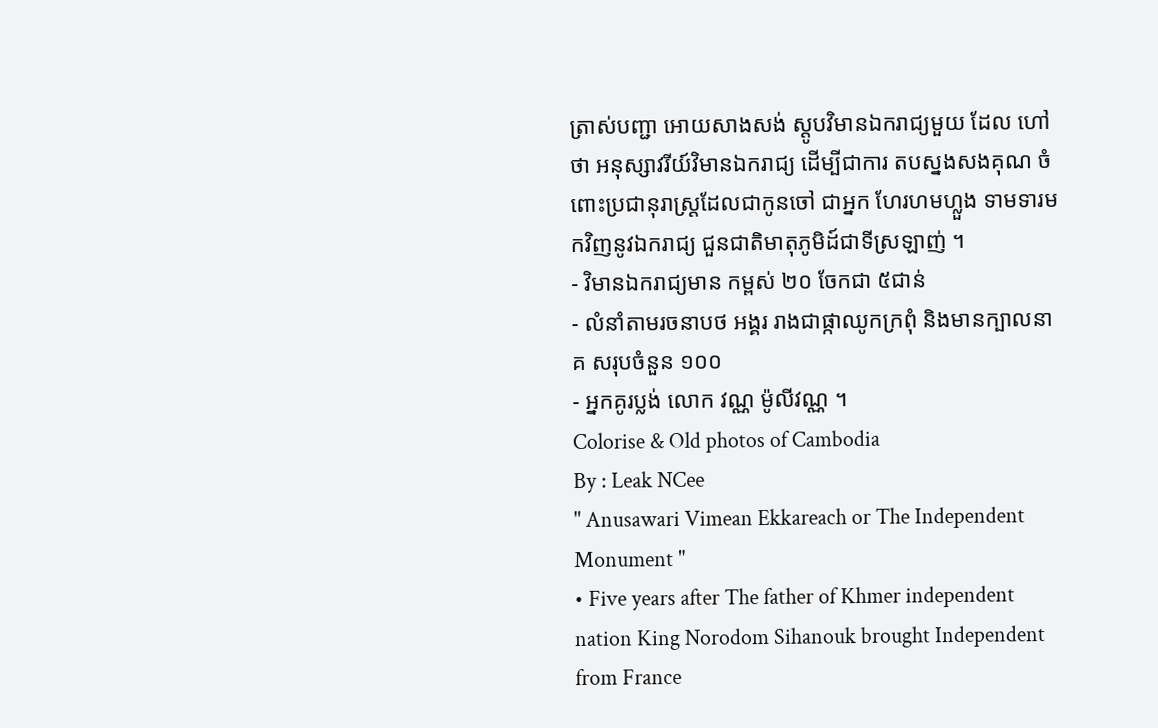ត្រាស់បញ្ជា អោយសាងសង់ ស្តូបវិមានឯករាជ្យមួយ ដែល ហៅថា អនុស្សាវរីយ៍វិមានឯករាជ្យ ដើម្បីជាការ តបស្នងសងគុណ ចំពោះប្រជានុរាស្រ្តដែលជាកូនចៅ ជាអ្នក ហែរហមហ្លួង ទាមទារមកវិញនូវឯករាជ្យ ជួនជាតិមាតុភូមិដ៍ជាទីស្រឡាញ់ ។
- វិមានឯករាជ្យមាន កម្ពស់ ២០ ចែកជា ៥ជាន់
- លំនាំតាមរចនាបថ អង្គរ រាងជាផ្កាឈូកក្រពុំ និងមានក្បាលនាគ សរុបចំនួន ១០០
- អ្នកគូរប្លង់ លោក វណ្ណ ម៉ូលីវណ្ណ ។
Colorise & Old photos of Cambodia
By : Leak NCee
" Anusawari Vimean Ekkareach or The Independent Monument "
• Five years after The father of Khmer independent nation King Norodom Sihanouk brought Independent from France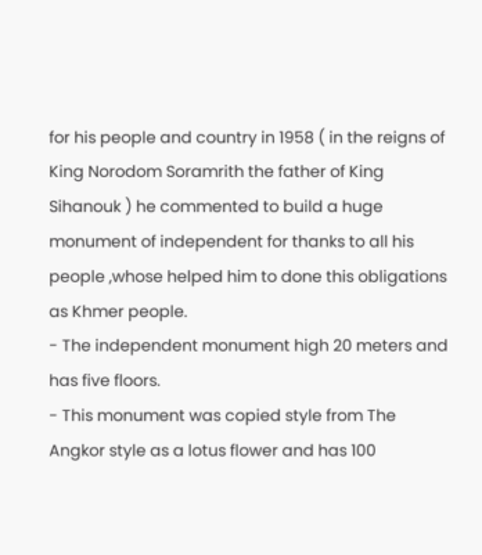for his people and country in 1958 ( in the reigns of King Norodom Soramrith the father of King Sihanouk ) he commented to build a huge monument of independent for thanks to all his people ,whose helped him to done this obligations as Khmer people.
- The independent monument high 20 meters and has five floors.
- This monument was copied style from The Angkor style as a lotus flower and has 100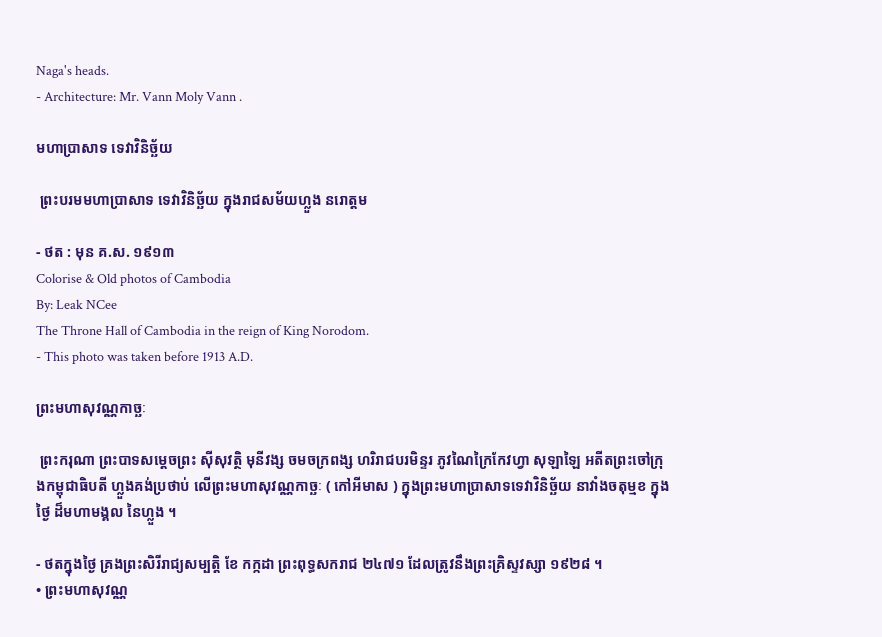Naga's heads.
- Architecture: Mr. Vann Moly Vann .

មហាប្រាសាទ ទេវាវិនិច្ឆ័យ

 ព្រះបរមមហាប្រាសាទ ទេវាវិនិច្ឆ័យ ក្នុងរាជសម័យហ្លួង នរោត្តម

- ថត : មុន គ.ស. ១៩១៣
Colorise & Old photos of Cambodia
By: Leak NCee
The Throne Hall of Cambodia in the reign of King Norodom.
- This photo was taken before 1913 A.D.

ព្រះមហាសុវណ្ណកាច្ឆៈ

 ព្រះករុណា ព្រះបាទសម្តេចព្រះ សុីសុវត្ថិ មុនីវង្ស ចមចក្រពង្ស ហរិរាជបរមិន្ទរ ភូវណៃក្រៃកែវហ្វា សុឡាឡៃ អតីតព្រះចៅក្រុងកម្ពុជាធិបតី ហ្លួងគង់ប្រថាប់ លើព្រះមហាសុវណ្ណកាច្ឆៈ ( កៅអីមាស ) ក្នុងព្រះមហាប្រាសាទទេវាវិនិច្ឆ័យ នាវាំងចតុម្មខ ក្នុងថ្ងៃ ដ៏មហាមង្គល នៃហ្លួង ។

- ថតក្នុងថ្ងៃ គ្រងព្រះសិរីរាជ្យសម្បត្តិ ខែ កក្កដា ព្រះពុទ្ធសករាជ ២៤៧១ ដែលត្រូវនឹងព្រះគ្រិស្ទវស្សា ១៩២៨ ។
• ព្រះមហាសុវណ្ណ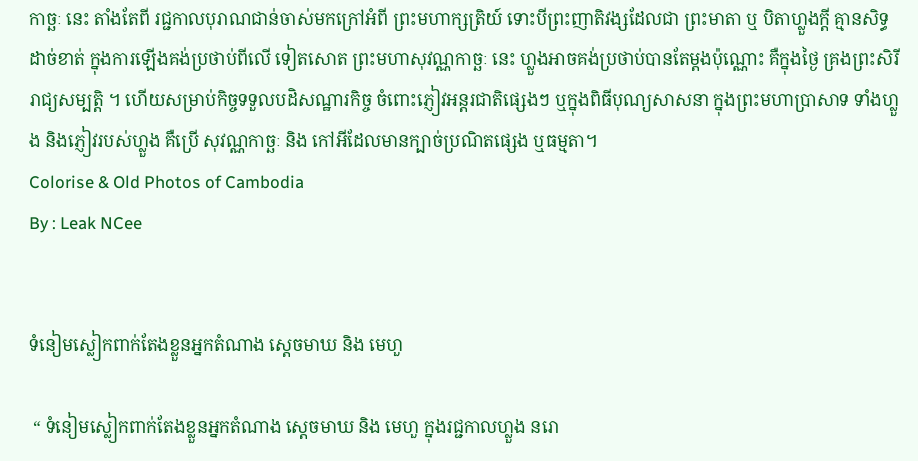កាច្ឆៈ នេះ តាំងតែពី រជ្ជកាលបុរាណជាន់ចាស់មកក្រៅអំពី ព្រះមហាក្សត្រិយ៍ ទោះបីព្រះញាតិវង្សដែលជា ព្រះមាតា ឬ បិតាហ្លួងក្តី គ្មានសិទ្ធដាច់ខាត់ ក្នុងការឡើងគង់ប្រថាប់ពីលើ ទៀតសោត ព្រះមហាសុវណ្ណកាច្ឆៈ នេះ ហ្លួងអាចគង់ប្រថាប់បានតែម្តងប៉ុណ្ណោះ គឺក្នុងថ្ងៃ គ្រងព្រះសិរីរាជ្យសម្បត្តិ ។ ហើយសម្រាប់កិច្ចទទួលបដិសណ្ឋារកិច្ច ចំពោះភ្ញៀវអន្តរជាតិផ្សេងៗ ឬក្នុងពិធីបុណ្យសាសនា ក្នុងព្រះមហាប្រាសាទ ទាំងហ្លួង និងភ្ញៀវរបស់ហ្លួង គឺប្រើ សុវណ្ណកាច្ឆៈ និង កៅអីដែលមានក្បាច់ប្រណិតផ្សេង ឬធម្មតា។
Colorise & Old Photos of Cambodia
By : Leak NCee


ទំនៀមស្លៀកពាក់តែងខ្លួនអ្នកតំណាង ស្តេចមាឃ និង មេហួ

 “ ទំនៀមស្លៀកពាក់តែងខ្លួនអ្នកតំណាង ស្តេចមាឃ និង មេហួ ក្នុងរជ្ជកាលហ្លួង នរោ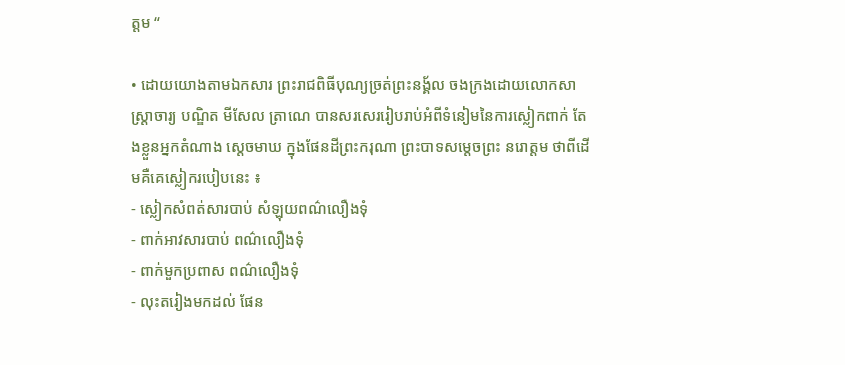ត្តម “

• ដោយយោងតាមឯកសារ ព្រះរាជពិធីបុណ្យច្រត់ព្រះនង្គ័ល ចងក្រងដោយលោកសាស្ត្រាចារ្យ បណ្ឌិត មីសែល ត្រាណេ បានសរសេររៀបរាប់អំពីទំនៀមនៃការស្លៀកពាក់ តែងខ្លួនអ្នកតំណាង ស្តេចមាឃ ក្នុងផែនដីព្រះករុណា ព្រះបាទសម្តេចព្រះ នរោត្តម ថាពីដើមគឺគេស្លៀករបៀបនេះ ៖
- ស្លៀកសំពត់សារបាប់ សំឡុយពណ៌លឿងទុំ
- ពាក់អាវសារបាប់ ពណ៌លឿងទុំ
- ពាក់មួកប្រពាស ពណ៌លឿងទុំ
- លុះតរៀងមកដល់ ផែន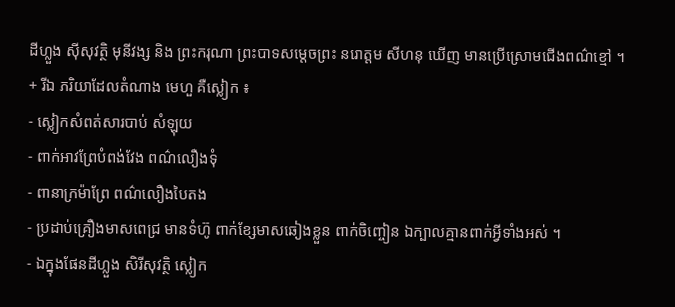ដីហ្លួង សុីសុវត្ថិ មុនីវង្ស និង ព្រះករុណា ព្រះបាទសម្តេចព្រះ នរោត្តម សីហនុ ឃើញ មានប្រើស្រោមជើងពណ៌ខ្មៅ ។
+ រីឯ ភរិយាដែលតំណាង មេហួ គឺស្លៀក ៖
- ស្លៀកសំពត់សារបាប់ សំឡុយ
- ពាក់អាវព្រែបំពង់វែង ពណ៌លឿងទុំ
- ពានាក្រម៉ាព្រែ ពណ៌លឿងបៃតង
- ប្រដាប់គ្រឿងមាសពេជ្រ មានទំហ៊ូ ពាក់ខ្សែមាសឆៀងខ្លួន ពាក់ចិញ្ចៀន ឯក្បាលគ្មានពាក់អ្វីទាំងអស់ ។
- ឯក្នុងផែនដីហ្លួង សិរីសុវត្ថិ ស្លៀក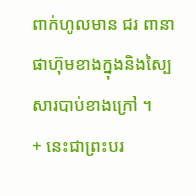ពាក់ហូលមាន ជរ ពានាផាហ៊ុមខាងក្នុងនិងស្បៃសារបាប់ខាងក្រៅ ។
+ នេះជាព្រះបរ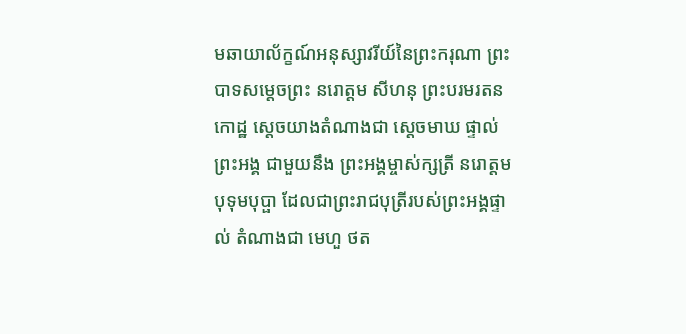មឆាយាល័ក្ខណ៍អនុស្សាវរីយ៍នៃព្រះករុណា ព្រះបាទសម្តេចព្រះ នរោត្តម សីហនុ ព្រះបរមរតនកោដ្ឋ ស្តេចយាងតំណាងជា ស្តេចមាឃ ផ្ទាល់ព្រះអង្គ ជាមួយនឹង ព្រះអង្គម្ចាស់ក្សត្រី នរោត្តម បុទុមបុប្ផា ដែលជាព្រះរាជបុត្រីរបស់ព្រះអង្គផ្ទាល់ តំណាងជា មេហួ ថត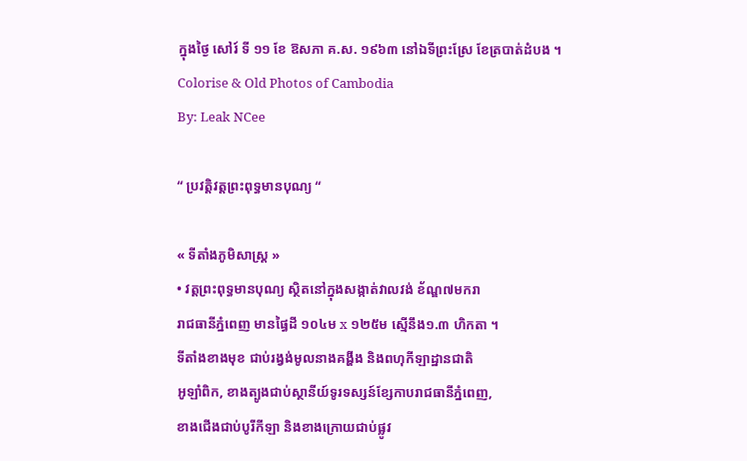ក្នុងថ្ងៃ សៅរ៍ ទី ១១ ខែ ឱសភា គ.ស. ១៩៦៣ នៅឯទីព្រះស្រែ ខែត្របាត់ដំបង ។
Colorise & Old Photos of Cambodia
By: Leak NCee

“ ប្រវត្តិវត្តព្រះពុទ្ធមានបុណ្យ “

« ទីតាំងភូមិសាស្រ្ត »
• វត្តព្រះពុទ្ធមានបុណ្យ ស្ថិតនៅក្នុងសង្កាត់វាលវង់ ខ័ណ្ឌ៧មករា
រាជធានីភ្នំពេញ មានផ្ធៃដី ១០៤ម x ១២៥ម ស្មើនឹង១.៣ ហិកតា ។
ទីតាំងខាងមុខ ជាប់រង្វង់មូលនាងគង្ហីង និងពហុកីឡាដ្ឋានជាតិ
អូឡាំពិក, ខាងត្បូងជាប់ស្ថានីយ៍ទូរទស្សន៍ខ្សែកាបរាជធានីភ្នំពេញ,
ខាងជើងជាប់បូរីកីឡា និងខាងក្រោយជាប់ផ្លូវ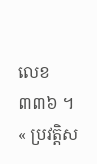លេខ៣៣៦ ។
« ប្រវត្តិស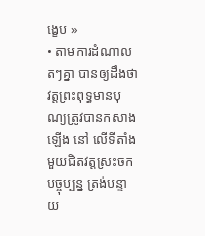ង្ខេប »
• តាមការដំណាលតៗគ្នា បានឲ្យដឹងថា វត្តព្រះពុទ្ធមានបុណ្យត្រូវបានកសាងឡើង នៅ លើទីតាំងមួយជិតវត្តស្រះចកបច្ចុប្បន្ន ត្រង់បន្ទាយ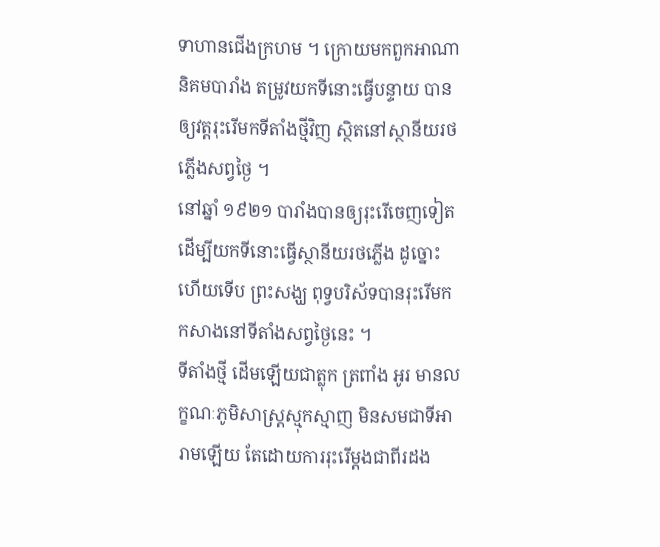ទាហានជើងក្រហម ។ ក្រោយមកពួកអាណានិគមបារាំង តម្រូវយកទីនោះធ្វើបន្ទាយ បានឲ្យវត្តរុះរើមកទីតាំងថ្មីវិញ ស្ថិតនៅស្ថានីយរថភ្លើងសព្វថ្ងៃ ។
នៅឆ្នាំ ១៩២១ បារាំងបានឲ្យរុះរើចេញទៀត ដើម្បីយកទីនោះធ្វើស្ថានីយរថភ្លើង ដូច្នោះហើយទើប ព្រះសង្ឃ ពុទ្វបរិស័ទបានរុះរើមកកសាងនៅទីតាំងសព្វថ្ងៃនេះ ។
ទីតាំងថ្មី ដើមឡើយជាត្លុក ត្រពាំង អូរ មានលក្ខណៈភូមិសាស្រ្តស្មុកស្មាញ មិនសមជាទីអារាមឡើយ តែដោយការរុះរើម្ដងជាពីរដង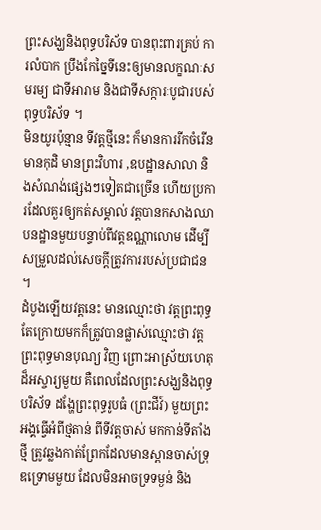ព្រះសង្ឃនិងពុទ្ធបរិស័ទ បានពុះពារគ្រប់ ការលំបាក ប្រឹងកែច្នៃទីនេះឲ្យមានលក្ខណៈសមរម្យ ជាទីអារាម និងជាទីសក្ការៈបូជារបស់ពុទ្ធបរិស័ទ ។
មិនយូរប៉ុន្មាន ទីវត្តថ្មីនេះ ក៏មានការរីកចំរើន មានកុដិ មានព្រះវិហារ ,ឧបដ្ឋានសាលា និងសំណង់ផ្សេងៗទៀតជាច្រើន ហើយប្រការដែលគួរឲ្យកត់សម្គាល់ វត្តបានកសាងឈាបនដ្ឋានមួយបន្ទាប់ពីវត្តឧណ្ណាលោម ដើម្បីសម្រួលដល់សេចក្ដីត្រូវការរបស់ប្រជាជន ។
ដំបូងឡើយវត្តនេះ មានឈ្មោះថា វត្តព្រះពុទ្ធ តែក្រោយមកក៏ត្រូវបានផ្លាស់ឈ្មោះថា វត្តព្រះពុទ្ធមានបុណ្យ វិញ ព្រោះអាស្រ័យហេតុដ៏អស្ចារ្យមួយ គឺពេលដែលព្រះសង្ឃនិងពុទ្ធបរិស័ទ ដង្ហែព្រះពុទ្ធរូបធំ (ព្រះជីវ៍) មួយព្រះអង្គធ្វើអំពីថ្មតាន់ ពីទីវត្តចាស់ មកកាន់ទីតាំងថ្មី ត្រូវឆ្លងកាត់ព្រែកដែលមានស្ពានចាស់ទ្រុឌទ្រោមមួយ ដែលមិនអាចទ្រទម្ងន់ និង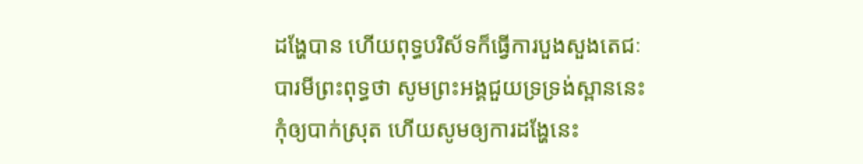ដង្ហែបាន ហើយពុទ្ធបរិស័ទក៏ធ្វើការបួងសួងតេជៈបារមីព្រះពុទ្ធថា សូមព្រះអង្គជួយទ្រទ្រង់ស្ពាននេះកុំឲ្យបាក់ស្រុត ហើយសូមឲ្យការដង្ហែនេះ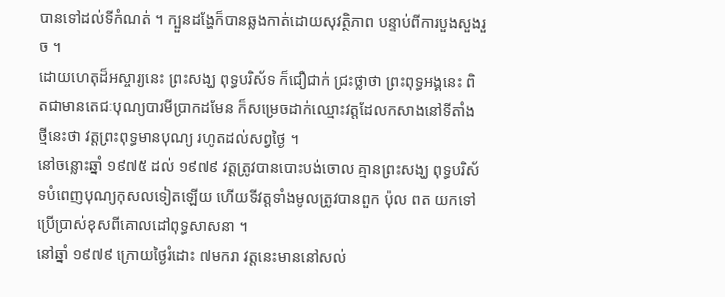បានទៅដល់ទីកំណត់ ។ ក្បួនដង្ហែក៏បានឆ្លងកាត់ដោយសុវត្ថិភាព បន្ទាប់ពីការបួងសួងរួច ។
ដោយហេតុដ៏អស្ចារ្យនេះ ព្រះសង្ឃ ពុទ្ធបរិស័ទ ក៏ជឿជាក់ ជ្រះថ្លាថា ព្រះពុទ្ធអង្គនេះ ពិតជាមានតេជៈបុណ្យបារមីប្រាកដមែន ក៏សម្រេចដាក់ឈ្មោះវត្តដែលកសាងនៅទីតាំងថ្មីនេះថា វត្តព្រះពុទ្ធមានបុណ្យ រហូតដល់សព្វថ្ងៃ ។
នៅចន្លោះឆ្នាំ ១៩៧៥ ដល់ ១៩៧៩ វត្តត្រូវបានបោះបង់ចោល គ្មានព្រះសង្ឃ ពុទ្ធបរិស័ទបំពេញបុណ្យកុសលទៀតឡើយ ហើយទីវត្តទាំងមូលត្រូវបានពួក ប៉ុល ពត យកទៅប្រើប្រាស់ខុសពីគោលដៅពុទ្ធសាសនា ។
នៅឆ្នាំ ១៩៧៩ ក្រោយថ្ងៃរំដោះ ៧មករា វត្តនេះមាននៅសល់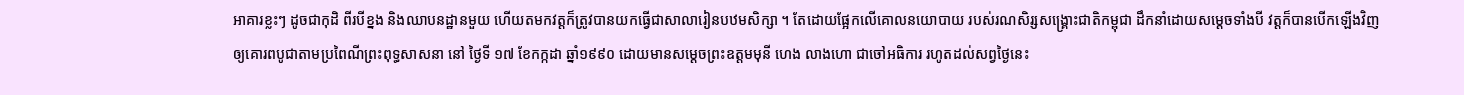អាគារខ្លះៗ ដូចជាកុដិ ពីរបីខ្នង និងឈាបនដ្ឋានមួយ ហើយតមកវត្តក៏ត្រូវបានយកធ្វើជាសាលារៀនបឋមសិក្សា ។ តែដោយផ្អែកលើគោលនយោបាយ របស់រណសិរ្សសង្រ្គោះជាតិកម្ពុជា ដឹកនាំដោយសម្ដេចទាំងបី វត្តក៏បានបើកឡើងវិញ ឲ្យគោរពបូជាតាមប្រពៃណីព្រះពុទ្ធសាសនា នៅ ថ្ងៃទី ១៧ ខែកក្កដា ឆ្នាំ១៩៩០ ដោយមានសម្ដេចព្រះឧត្តមមុនី ហេង លាងហោ ជាចៅអធិការ រហូតដល់សព្វថ្ងៃនេះ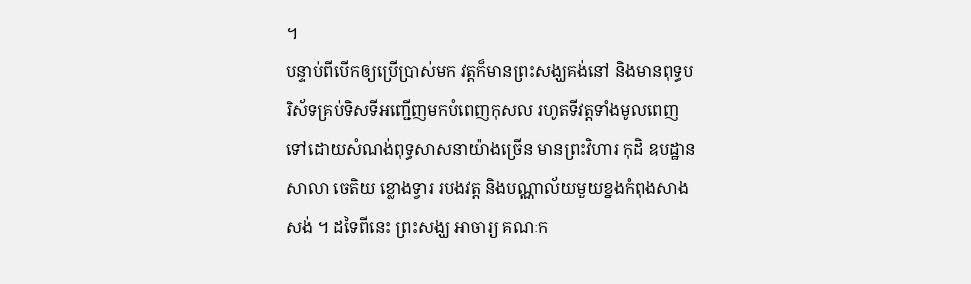។
បន្ទាប់ពីបើកឲ្យប្រើប្រាស់មក វត្តក៏មានព្រះសង្ឃគង់នៅ និងមានពុទ្ធបរិស័ទគ្រប់ទិសទីអញ្ជើញមកបំពេញកុសល រហូតទីវត្តទាំងមូលពេញទៅដោយសំណង់ពុទ្ធសាសនាយ៉ាងច្រើន មានព្រះវិហារ កុដិ ឧបដ្ឋានសាលា ចេតិយ ខ្លោងទ្វារ របងវត្ត និងបណ្ណាល័យមួយខ្នងកំពុងសាងសង់ ។ ដទៃពីនេះ ព្រះសង្ឃ អាចារ្យ គណៈក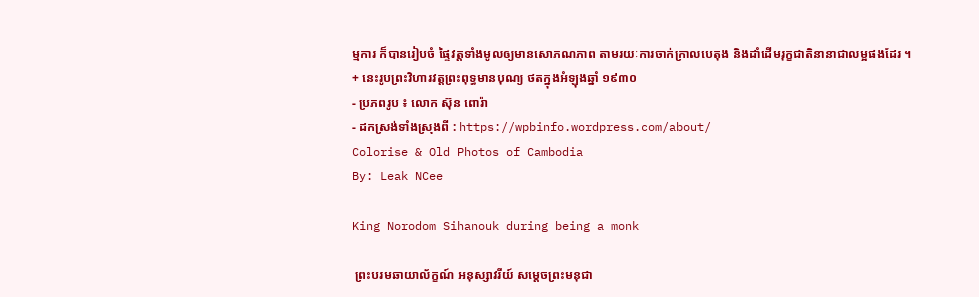ម្មការ ក៏បានរៀបចំ ផ្ទៃវត្តទាំងមូលឲ្យមានសោភណភាព តាមរយៈការចាក់កា្រលបេតុង និងដាំដើមរុក្ខជាតិនានាជាលម្អផងដែរ ។
+ នេះរូបព្រះវិហារវត្តព្រះពុទ្ធមានបុណ្យ ថតក្នុងអំឡុងឆ្នាំ ១៩៣០
- ប្រភពរូប ៖ លោក ស៊ុន ពោរ៉ា
- ដកស្រង់ទាំងស្រុងពី : https://wpbinfo.wordpress.com/about/
Colorise & Old Photos of Cambodia
By: Leak NCee

King Norodom Sihanouk during being a monk

 ព្រះបរមឆាយាល័ក្ខណ៍ អនុស្សាវរីយ៍ សម្តេចព្រះមនុជា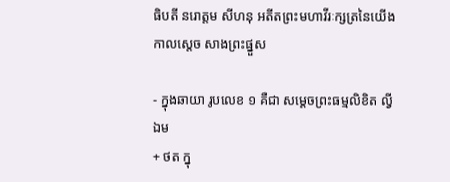ធិបតី នរោត្តម សីហនុ អតីតព្រះមហាវីរៈក្សត្រនៃយើង កាលស្តេច សាងព្រះផ្នួស

- ក្នុងឆាយា រូបលេខ ១ គឺជា សម្តេចព្រះធម្មលិខិត ល្វី ឯម
+ ថត ក្នុ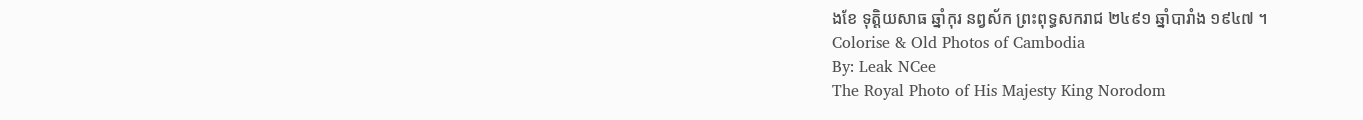ងខែ ទុត្តិយសាធ ឆ្នាំកុរ នព្វស័ក ព្រះពុទ្ធសករាជ ២៤៩១ ឆ្នាំបារាំង ១៩៤៧ ។
Colorise & Old Photos of Cambodia
By: Leak NCee
The Royal Photo of His Majesty King Norodom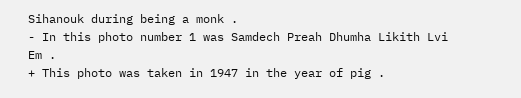Sihanouk during being a monk .
- In this photo number 1 was Samdech Preah Dhumha Likith Lvi Em .
+ This photo was taken in 1947 in the year of pig .